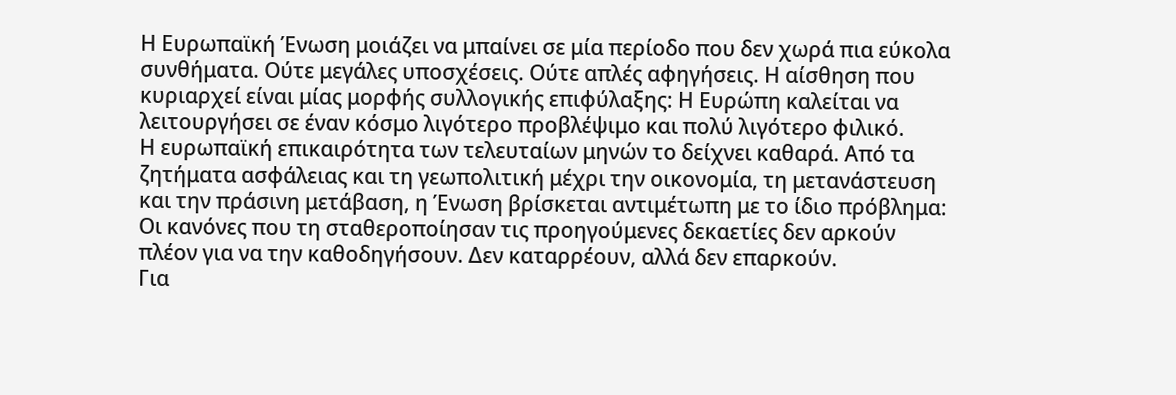Η Ευρωπαϊκή Ένωση μοιάζει να μπαίνει σε μία περίοδο που δεν χωρά πια εύκολα συνθήματα. Ούτε μεγάλες υποσχέσεις. Ούτε απλές αφηγήσεις. Η αίσθηση που κυριαρχεί είναι μίας μορφής συλλογικής επιφύλαξης: Η Ευρώπη καλείται να λειτουργήσει σε έναν κόσμο λιγότερο προβλέψιμο και πολύ λιγότερο φιλικό.
Η ευρωπαϊκή επικαιρότητα των τελευταίων μηνών το δείχνει καθαρά. Από τα ζητήματα ασφάλειας και τη γεωπολιτική μέχρι την οικονομία, τη μετανάστευση και την πράσινη μετάβαση, η Ένωση βρίσκεται αντιμέτωπη με το ίδιο πρόβλημα: Οι κανόνες που τη σταθεροποίησαν τις προηγούμενες δεκαετίες δεν αρκούν πλέον για να την καθοδηγήσουν. Δεν καταρρέουν, αλλά δεν επαρκούν.
Για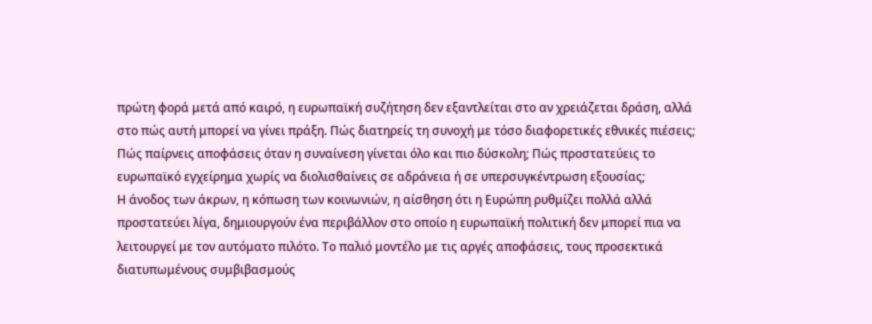πρώτη φορά μετά από καιρό, η ευρωπαϊκή συζήτηση δεν εξαντλείται στο αν χρειάζεται δράση, αλλά στο πώς αυτή μπορεί να γίνει πράξη. Πώς διατηρείς τη συνοχή με τόσο διαφορετικές εθνικές πιέσεις; Πώς παίρνεις αποφάσεις όταν η συναίνεση γίνεται όλο και πιο δύσκολη; Πώς προστατεύεις το ευρωπαϊκό εγχείρημα χωρίς να διολισθαίνεις σε αδράνεια ή σε υπερσυγκέντρωση εξουσίας;
Η άνοδος των άκρων, η κόπωση των κοινωνιών, η αίσθηση ότι η Ευρώπη ρυθμίζει πολλά αλλά προστατεύει λίγα, δημιουργούν ένα περιβάλλον στο οποίο η ευρωπαϊκή πολιτική δεν μπορεί πια να λειτουργεί με τον αυτόματο πιλότο. Το παλιό μοντέλο με τις αργές αποφάσεις, τους προσεκτικά διατυπωμένους συμβιβασμούς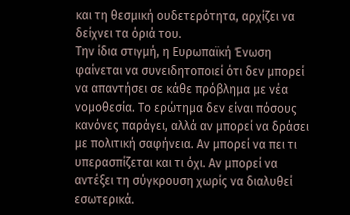και τη θεσμική ουδετερότητα, αρχίζει να δείχνει τα όριά του.
Την ίδια στιγμή, η Ευρωπαϊκή Ένωση φαίνεται να συνειδητοποιεί ότι δεν μπορεί να απαντήσει σε κάθε πρόβλημα με νέα νομοθεσία. Το ερώτημα δεν είναι πόσους κανόνες παράγει, αλλά αν μπορεί να δράσει με πολιτική σαφήνεια. Αν μπορεί να πει τι υπερασπίζεται και τι όχι. Αν μπορεί να αντέξει τη σύγκρουση χωρίς να διαλυθεί εσωτερικά.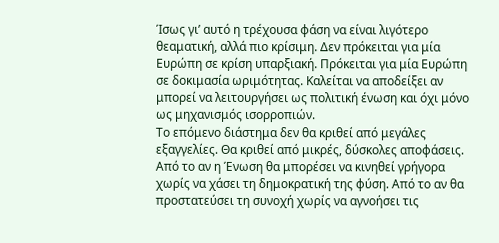Ίσως γι’ αυτό η τρέχουσα φάση να είναι λιγότερο θεαματική, αλλά πιο κρίσιμη. Δεν πρόκειται για μία Ευρώπη σε κρίση υπαρξιακή. Πρόκειται για μία Ευρώπη σε δοκιμασία ωριμότητας. Καλείται να αποδείξει αν μπορεί να λειτουργήσει ως πολιτική ένωση και όχι μόνο ως μηχανισμός ισορροπιών.
Το επόμενο διάστημα δεν θα κριθεί από μεγάλες εξαγγελίες. Θα κριθεί από μικρές, δύσκολες αποφάσεις. Από το αν η Ένωση θα μπορέσει να κινηθεί γρήγορα χωρίς να χάσει τη δημοκρατική της φύση. Από το αν θα προστατεύσει τη συνοχή χωρίς να αγνοήσει τις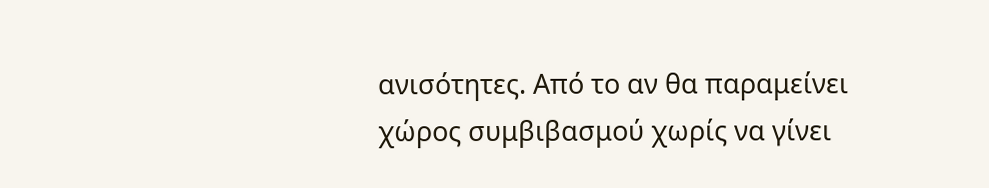ανισότητες. Από το αν θα παραμείνει χώρος συμβιβασμού χωρίς να γίνει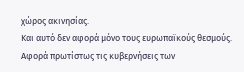χώρος ακινησίας.
Και αυτό δεν αφορά μόνο τους ευρωπαϊκούς θεσμούς. Αφορά πρωτίστως τις κυβερνήσεις των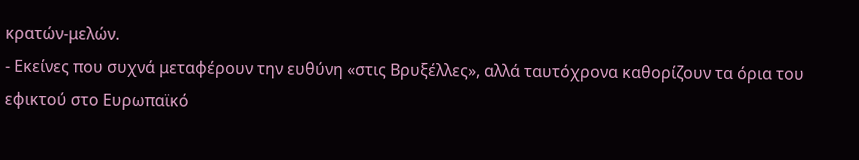κρατών-μελών.
- Εκείνες που συχνά μεταφέρουν την ευθύνη «στις Βρυξέλλες», αλλά ταυτόχρονα καθορίζουν τα όρια του εφικτού στο Ευρωπαϊκό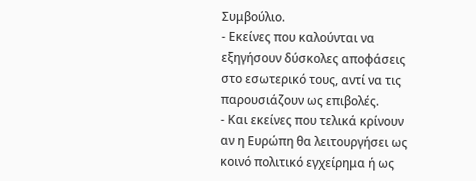Συμβούλιο.
- Εκείνες που καλούνται να εξηγήσουν δύσκολες αποφάσεις στο εσωτερικό τους, αντί να τις παρουσιάζουν ως επιβολές.
- Και εκείνες που τελικά κρίνουν αν η Ευρώπη θα λειτουργήσει ως κοινό πολιτικό εγχείρημα ή ως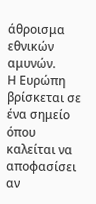άθροισμα εθνικών αμυνών.
Η Ευρώπη βρίσκεται σε ένα σημείο όπου καλείται να αποφασίσει αν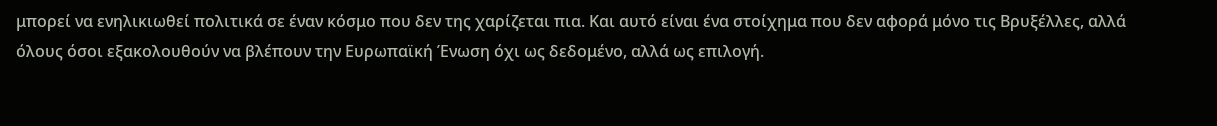μπορεί να ενηλικιωθεί πολιτικά σε έναν κόσμο που δεν της χαρίζεται πια. Και αυτό είναι ένα στοίχημα που δεν αφορά μόνο τις Βρυξέλλες, αλλά όλους όσοι εξακολουθούν να βλέπουν την Ευρωπαϊκή Ένωση όχι ως δεδομένο, αλλά ως επιλογή.